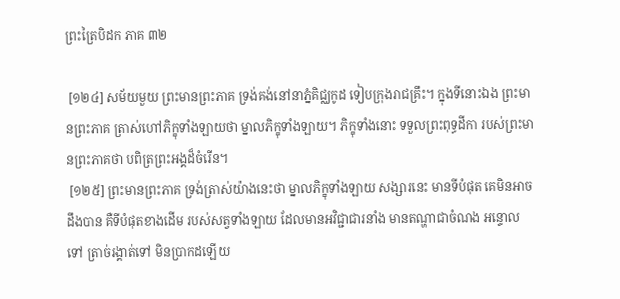ព្រះត្រៃបិដក ភាគ ៣២

 [១២៤] សម័យមួយ ព្រះមានព្រះភាគ ទ្រង់គង់នៅនាភ្នំគិជ្ឈកូដ ទៀបក្រុងរាជគ្រឹះ។ ក្នុងទីនោះឯង ព្រះមានព្រះភាគ ត្រាស់ហៅភិក្ខុទាំងឡាយថា ម្នាលភិក្ខុទាំងឡាយ។ ភិក្ខុទាំងនោះ ទទួលព្រះពុទ្ធដីកា របស់ព្រះមានព្រះភាគថា បពិត្រព្រះអង្គដ៏ចំរើន។
 [១២៥] ព្រះមានព្រះភាគ ទ្រង់ត្រាស់យ៉ាងនេះថា ម្នាលភិក្ខុទាំងឡាយ សង្សារនេះ មានទីបំផុត គេមិនអាចដឹងបាន គឺទីបំផុតខាងដើម របស់សត្វទាំងឡាយ ដែលមានអវិជ្ជាជារនាំង មានតណ្ហាជាចំណង អន្ទោលទៅ ត្រាច់រង្គាត់ទៅ មិនប្រាកដឡើយ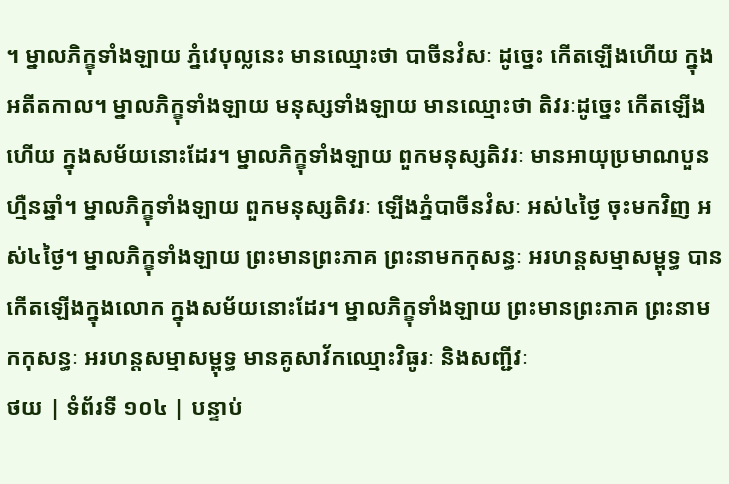។ ម្នាលភិក្ខុទាំងឡាយ ភ្នំវេបុល្លនេះ មានឈ្មោះថា បាចីនវំសៈ ដូច្នេះ កើតឡើងហើយ ក្នុងអតីតកាល។ ម្នាលភិក្ខុទាំងឡាយ មនុស្សទាំងឡាយ មានឈ្មោះថា តិវរៈដូច្នេះ កើតឡើងហើយ ក្នុងសម័យនោះដែរ។ ម្នាលភិក្ខុទាំងឡាយ ពួកមនុស្សតិវរៈ មានអាយុប្រមាណបួនហ្មឺនឆ្នាំ។ ម្នាលភិក្ខុទាំងឡាយ ពួកមនុស្សតិវរៈ ឡើងភ្នំបាចីនវំសៈ អស់៤ថ្ងៃ ចុះមកវិញ អស់៤ថ្ងៃ។ ម្នាលភិក្ខុទាំងឡាយ ព្រះមានព្រះភាគ ព្រះនាមកកុសន្ធៈ អរហន្តសម្មាសម្ពុទ្ធ បានកើតឡើងក្នុងលោក ក្នុងសម័យនោះដែរ។ ម្នាលភិក្ខុទាំងឡាយ ព្រះមានព្រះភាគ ព្រះនាមកកុសន្ធៈ អរហន្តសម្មាសម្ពុទ្ធ មានគូសាវ័កឈ្មោះវិធូរៈ និងសញ្ជីវៈ
ថយ | ទំព័រទី ១០៤ | បន្ទាប់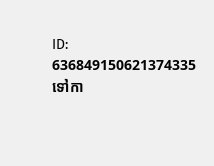ID: 636849150621374335
ទៅកា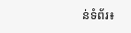ន់ទំព័រ៖